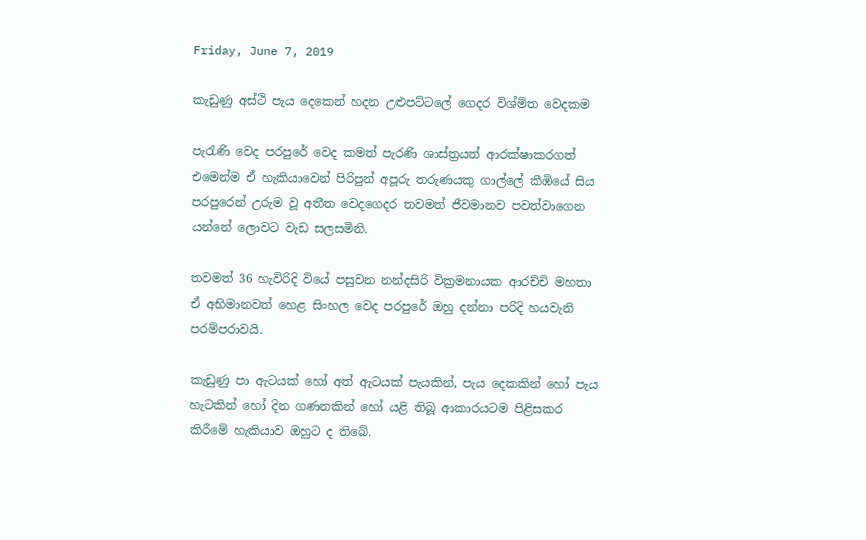Friday, June 7, 2019

කැඩුණු අස්ථි පැය දෙකෙන් හදන උළුපට්ටලේ ගෙදර විශ්මිත වෙදකම

පැරැණි වෙද පරපුරේ වෙද කමත් පැරණි ශාස්ත්‍රයත් ආරක්ෂාකරගත් එමෙන්ම ඒ හැකියාවෙන් පිරිපුන් අපූරු තරුණයකු ගාල්ලේ කීඹියේ සිය පරපුරෙන් උරුම වූ අතීත වෙදගෙදර තවමත් ජීවමානව පවත්වාගෙන යන්නේ ලොවට වැඩ සලසමිනි.

තවමත් 36 හැවිරිදි වියේ පසුවන නන්දසිරි වික්‍රමනායක ආරච්චි මහතා ඒ අභිමානවත් හෙළ සිංහල වෙද පරපුරේ ඔහු දන්නා පරිදි හයවැනි පරම්පරාවයි.

කැඩුණු පා ඇටයක් හෝ අත් ඇටයක් පැයකින්, පැය දෙකකින් හෝ පැය හැටකින් හෝ දින ගණනකින් හෝ යළි තිබූ ආකාරයටම පිළිසකර කිරීමේ හැකියාව ඔහුට ද තිබේ.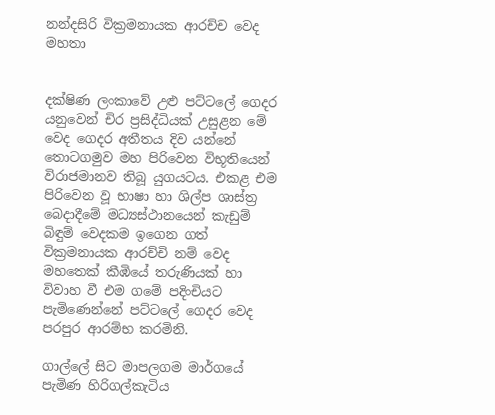නන්දසිරි වික්‍රමනායක ආරච්ච වෙද මහතා


දක්ෂිණ ලංකාවේ උළු පට්ටලේ ගෙදර යනුවෙන් චිර ප්‍රසිද්ධියක් උසුළන මේ වෙද ගෙදර අතීතය දිව යන්නේ තොටගමුව මහ පිරිවෙන විභූතියෙන් විරාජමානව තිබූ යුගයටය. එකළ එම පිරිවෙන වූ භාෂා හා ශිල්ප ශාස්ත්‍ර බෙදාදීමේ මධ්‍යස්ථානයෙන් කැඩුම් බිඳුම් වෙදකම ඉගෙන ගත් වික්‍රමනායක ආරච්චි නම් වෙද මහතෙක් කීඹියේ තරුණියක් හා විවාහ වී එම ගමේ පදිංචියට පැමිණෙන්නේ පට්ටලේ ගෙදර වෙද පරපුර ආරම්භ කරමිනි.

ගාල්ලේ සිට මාපලගම මාර්ගයේ පැමිණ හිරිගල්කැටිය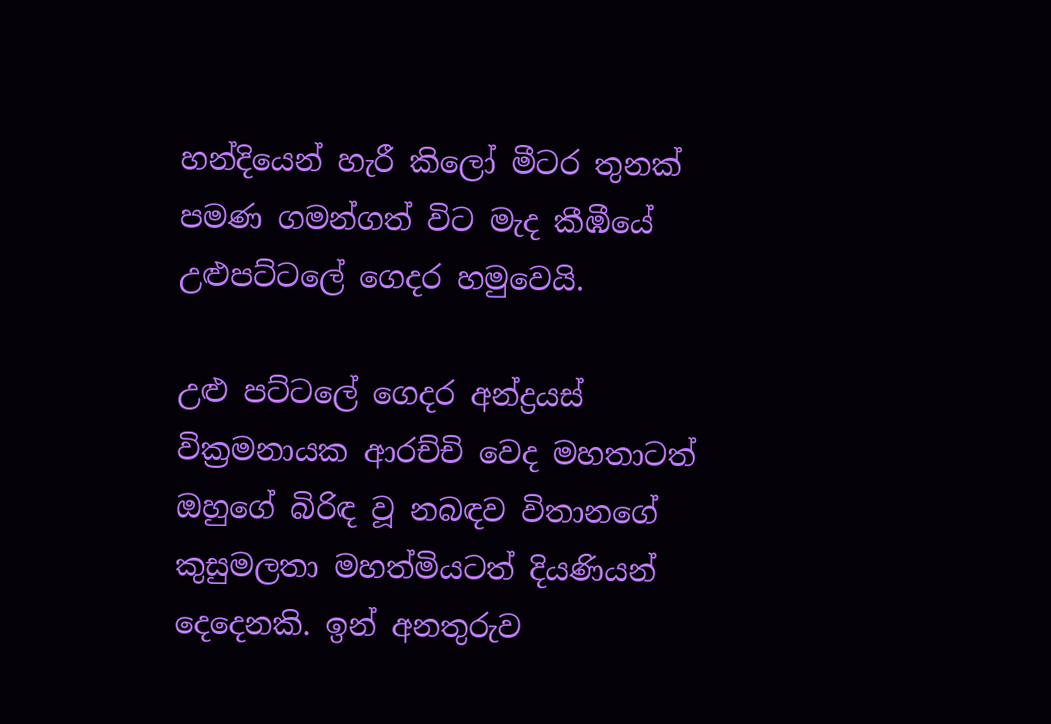හන්දියෙන් හැරී කිලෝ මීටර තුනක් පමණ ගමන්ගත් විට මැද කීඹීයේ උළුපට්ටලේ ගෙදර හමුවෙයි.

උළු පට්ටලේ ගෙදර අන්ද්‍රයස් වික්‍රමනායක ආරච්චි වෙද මහතාටත් ඔහුගේ බිරිඳ වූ නබඳව විතානගේ කුසුමලතා මහත්මියටත් දියණියන් දෙදෙනකි. ඉන් අනතුරුව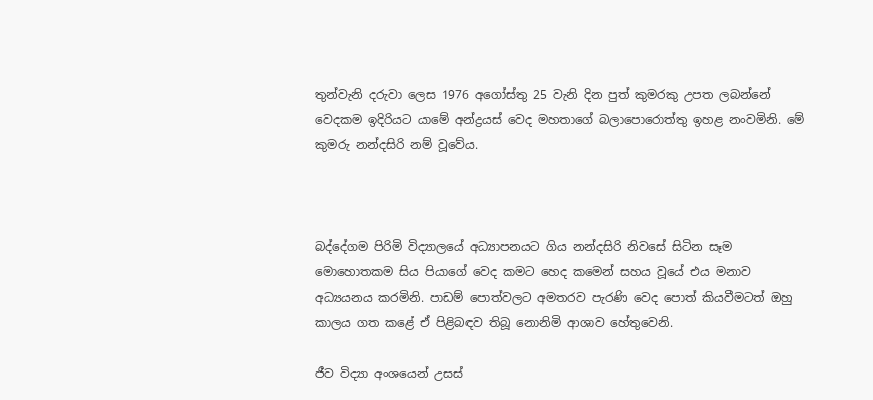තුන්වැනි දරුවා ලෙස 1976 අගෝස්තු 25 වැනි දින පුත් කුමරකු උපත ලබන්නේ වෙදකම ඉදිරියට යාමේ අන්ද්‍රයස් වෙද මහතාගේ බලාපොරොත්තු ඉහළ නංවමිනි. මේ කුමරු නන්දසිරි නම් වූවේය.



බද්දේගම පිරිමි විද්‍යාලයේ අධ්‍යාපනයට ගිය නන්දසිරි නිවසේ සිටින සෑම මොහොතකම සිය පියාගේ වෙද කමට හෙද කමෙන් සහය වූයේ එය මනාව අධ්‍යයනය කරමිනි. පාඩම් පොත්වලට අමතරව පැරණි වෙද පොත් කියවීමටත් ඔහු කාලය ගත කළේ ඒ පිළිබඳව තිබූ නොනිමි ආශාව හේතුවෙනි.

ජීව විද්‍යා අංශයෙන් උසස්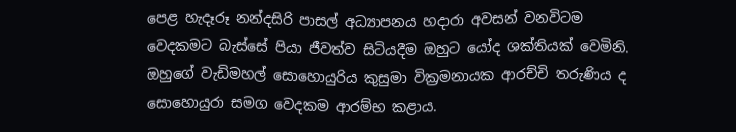පෙළ හැදෑරූ නන්දසිරි පාසල් අධ්‍යාපනය හදාරා අවසන් වනවිටම වෙදකමට බැස්සේ පියා ජීවත්ව සිටියදීම ඔහුට යෝද ශක්තියක් වෙමිනි. ඔහුගේ වැඩිමහල් සොහොයුරිය කුසුමා වික්‍රමනායක ආරච්චි තරුණිය ද සොහොයුරා සමග වෙදකම ආරම්භ කළාය.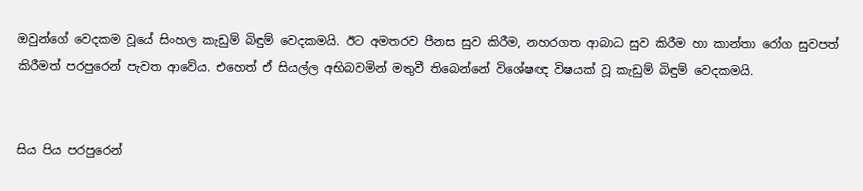ඔවුන්ගේ වෙදකම වූයේ සිංහල කැඩුම් බිඳුම් වෙදකමයි. ඊට අමතරව පීනස සුව කිරීම, නහරගත ආබාධ සුව කිරීම හා කාන්තා රෝග සුවපත් කිරීමත් පරපුරෙන් පැවත ආවේය. එහෙත් ඒ සියල්ල අභිබවමින් මතුවී තිබෙන්නේ විශේෂඥ විෂයක් වූ කැඩුම් බිඳුම් වෙදකමයි.


සිය පිය පරපුරෙන්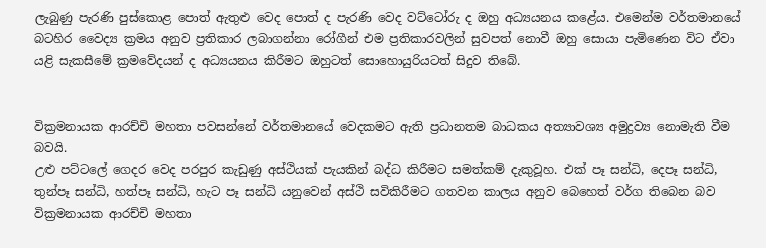ලැබුණු පැරණි පුස්කොළ පොත් ඇතුළු වෙද පොත් ද පැරණි වෙද වට්ටෝරු ද ඔහු අධ්‍යයනය කළේය. එමෙන්ම වර්තමානයේ බටහිර වෛද්‍ය ක්‍රමය අනුව ප්‍රතිකාර ලබාගන්නා රෝගීන් එම ප්‍රතිකාරවලින් සුවපත් නොවී ඔහු සොයා පැමිණෙන විට ඒවා යළි සැකසීමේ ක්‍රමවේදයන් ද අධ්‍යයනය කිරීමට ඔහුටත් සොහොයුරියටත් සිදුව තිබේ.


වික්‍රමනායක ආරච්චි මහතා පවසන්නේ වර්තමානයේ වෙදකමට ඇති ප්‍රධානතම බාධකය අත්‍යාවශ්‍ය අමුද්‍රව්‍ය නොමැති වීම බවයි.
උළු පට්ටලේ ගෙදර වෙද පරපුර කැඩුණු අස්ථියක් පැයකින් බද්ධ කිරීමට සමත්කම් දැකුවූහ. එක් පෑ සන්ධි, දෙපෑ සන්ධි, තුන්පෑ සන්ධි, හත්පෑ සන්ධි, හැට පෑ සන්ධි යනුවෙන් අස්ථි සවිකිරීමට ගතවන කාලය අනුව බෙහෙත් වර්ග තිබෙන බව වික්‍රමනායක ආරච්චි මහතා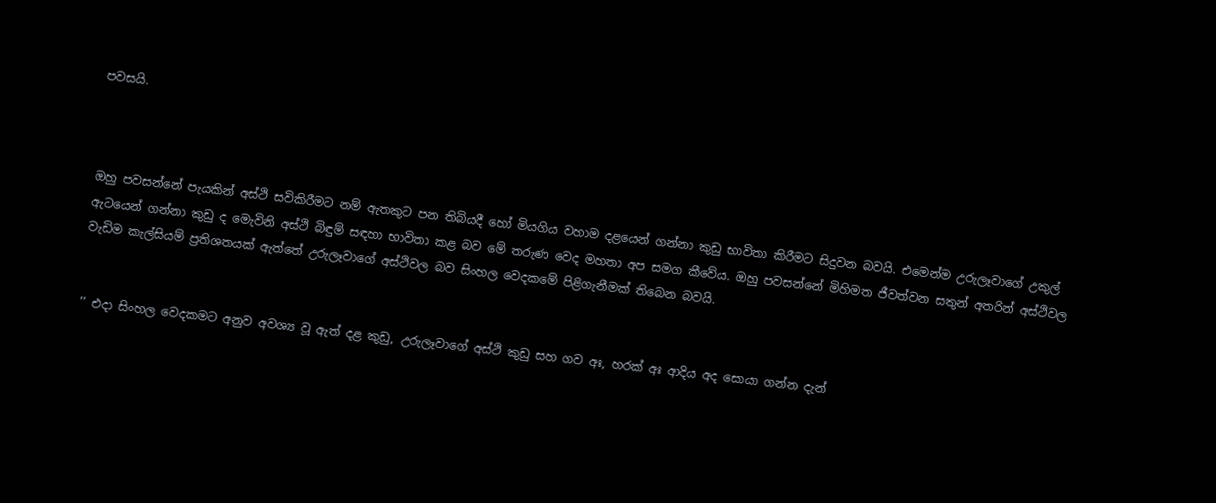පවසයි.



ඔහු පවසන්නේ පැයකින් අස්ථි සවිකිරීමට නම් ඇතකුට පන තිබියදී හෝ මියගිය වහාම දළයෙන් ගන්නා කුඩු භාවිතා කිරීමට සිදුවන බවයි. එමෙන්ම උරුලෑවාගේ උකුල් ඇටයෙන් ගන්නා කුඩු ද මෙැවිනි අස්ථි බිඳුම් සඳහා භාවිතා කළ බව මේ තරුණ වෙද මහතා අප සමග කීවේය. ඔහු පවසන්නේ මිහිමත ජීවත්වන සතුන් අතරින් අස්ථිවල වැඩිම කැල්සියම් ප්‍රතිශතයක් ඇත්තේ උරුලෑවාගේ අස්ථිවල බව සිංහල වෙදකමේ පිළිගැනීමක් තිබෙන බවයි.


‘‘ එදා සිංහල වෙදකමට අනුව අවශ්‍ය වූ ඇත් දළ කුඩු, උරුලෑවාගේ අස්ථි කුඩු සහ ගව අඃ, හරක් අඃ ආදිය අද සොයා ගන්න දැන්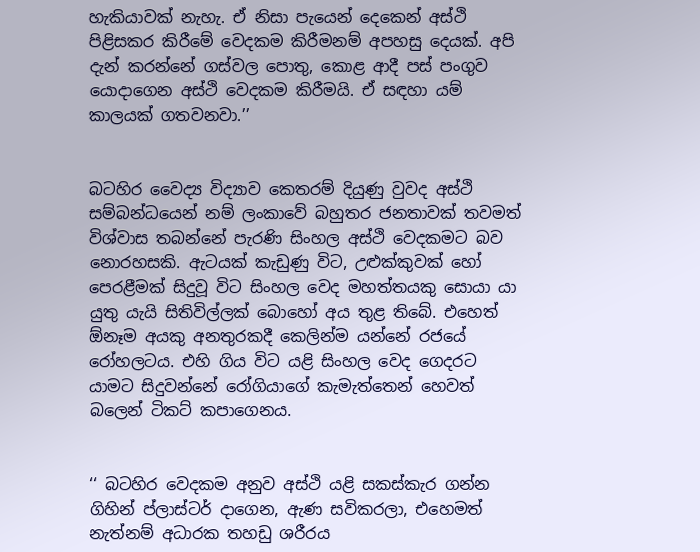හැකියාවක් නැහැ. ඒ නිසා පැයෙන් දෙකෙන් අස්ථි පිළිසකර කිරීමේ වෙදකම කිරීමනම් අපහසු දෙයක්. අපි දැන් කරන්නේ ගස්වල පොතු, කොළ ආදී පස් පංගුව යොදාගෙන අස්ථි වෙදකම කිරීමයි. ඒ සඳහා යම් කාලයක් ගතවනවා.’’


බටහිර වෛද්‍ය විද්‍යාව කෙතරම් දියුණු වුවද අස්ථි සම්බන්ධයෙන් නම් ලංකාවේ බහුතර ජනතාවක් තවමත් විශ්වාස තබන්නේ පැරණි සිංහල අස්ථි වෙදකමට බව නොරහසකි. ඇටයක් කැඩුණු විට, උළුක්කුවක් හෝ පෙරළීමක් සිදුවූ විට සිංහල වෙද මහත්තයකු සොයා යා යුතු යැයි සිතිවිල්ලක් බොහෝ අය තුළ තිබේ. එහෙත්  ඕනෑම අයකු අනතුරකදී කෙලින්ම යන්නේ රජයේ රෝහලටය. එහි ගිය විට යළි සිංහල වෙද ගෙදරට යාමට සිදුවන්නේ රෝගියාගේ කැමැත්තෙන් හෙවත් බලෙන් ටිකට් කපාගෙනය.


‘‘ බටහිර වෙදකම අනුව අස්ථි යළි සකස්කැර ගන්න ගිහින් ප්ලාස්ටර් දාගෙන, ඇණ සවිකරලා, එහෙමත් නැත්නම් අධාරක තහඩු ශරීරය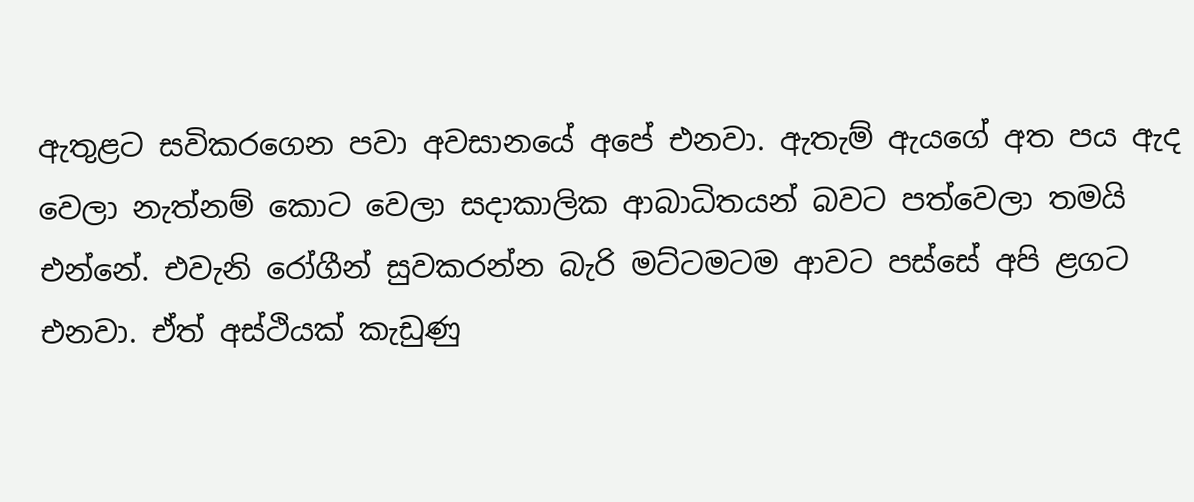ඇතුළට සවිකරගෙන පවා අවසානයේ අපේ එනවා. ඇතැම් ඇයගේ අත පය ඇද වෙලා නැත්නම් කොට වෙලා සදාකාලික ආබාධිතයන් බවට පත්වෙලා තමයි එන්නේ. එවැනි රෝගීන් සුවකරන්න බැරි මට්ටමටම ආවට පස්සේ අපි ළගට එනවා. ඒත් අස්ථියක් කැඩුණු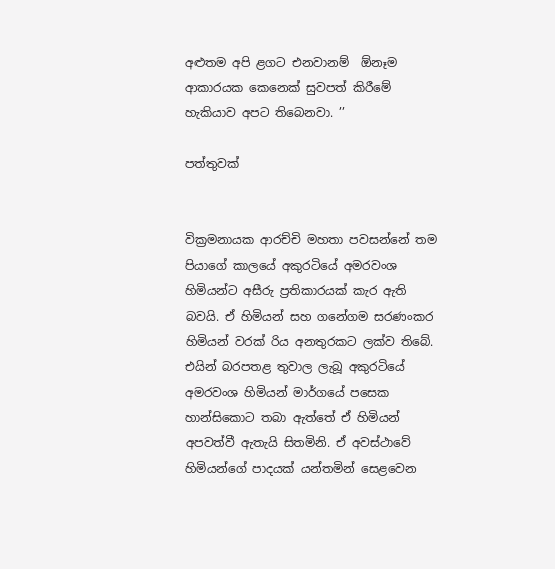අළුතම අපි ළගට එනවානම්  ඕනෑම ආකාරයක කෙනෙක් සුවපත් කිරීමේ හැකියාව අපට තිබෙනවා. ’’

පත්තුවක්


වික්‍රමනායක ආරච්චි මහතා පවසන්නේ තම පියාගේ කාලයේ අකුරටියේ අමරවංශ හිමියන්ට අසීරු ප්‍රතිකාරයක් කැර ඇති බවයි. ඒ හිමියන් සහ ගනේගම සරණංකර හිමියන් වරක් රිය අනතුරකට ලක්ව තිබේ. එයින් බරපතළ තුවාල ලැබූ අකුරටියේ අමරවංශ හිමියන් මාර්ගයේ පසෙක හාන්සිකොට තබා ඇත්තේ ඒ හිමියන් අපවත්වී ඇතැයි සිතමිනි. ඒ අවස්ථාවේ හිමියන්ගේ පාදයක් යන්තමින් සෙළවෙන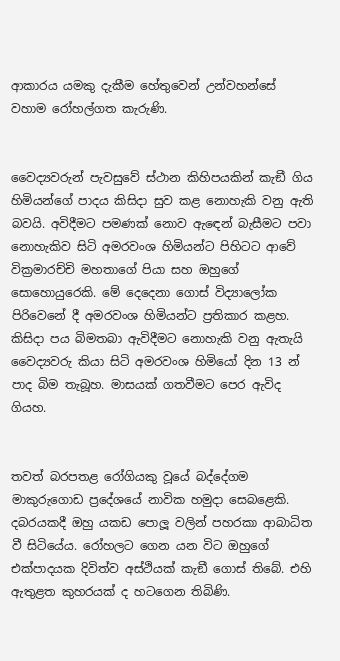ආකාරය යමකු දැකීම හේතුවෙන් උන්වහන්සේ වහාම රෝහල්ගත කැරුණි.


වෛද්‍යවරුන් පැවසුවේ ස්ථාන කිහිපයකින් කැඞී ගිය හිමියන්ගේ පාදය කිසිදා සුව කළ නොහැකි වනු ඇති බවයි. අවිදීමට පමණක් නොව ඇඳෙන් බැසීමට පවා නොහැකිව සිටි අමරවංශ හිමියන්ට පිහිටට ආවේ වික්‍රමාරච්චි මහතාගේ පියා සහ ඔහුගේ සොහොයුරෙකි. මේ දෙදෙනා ගොස් විද්‍යාලෝක පිරිවෙනේ දී අමරවංශ හිමියන්ට ප්‍රතිකාර කළහ. කිසිදා පය බිමතබා ඇවිදීමට නොහැකි වනු ඇතැයි වෛද්‍යවරු කියා සිටි අමරවංශ හිමියෝ දින 13 න් පාද බිම තැබූහ. මාසයක් ගතවීමට පෙර ඇවිද ගියහ.


තවත් බරපතළ රෝගියකු වූයේ බද්දේගම මාකුරුගොඩ ප්‍රදේශයේ නාවික හමුදා සෙබළෙකි. දබරයකදී ඔහු යකඩ පොලූ වලින් පහරකා ආබාධිත වී සිටියේය. රෝහලට ගෙන යන විට ඔහුගේ එක්පාදයක දිවිත්ව අස්ථියක් කැඞී ගොස් තිබේ. එහි ඇතුළත කුහරයක් ද හටගෙන තිබිණි.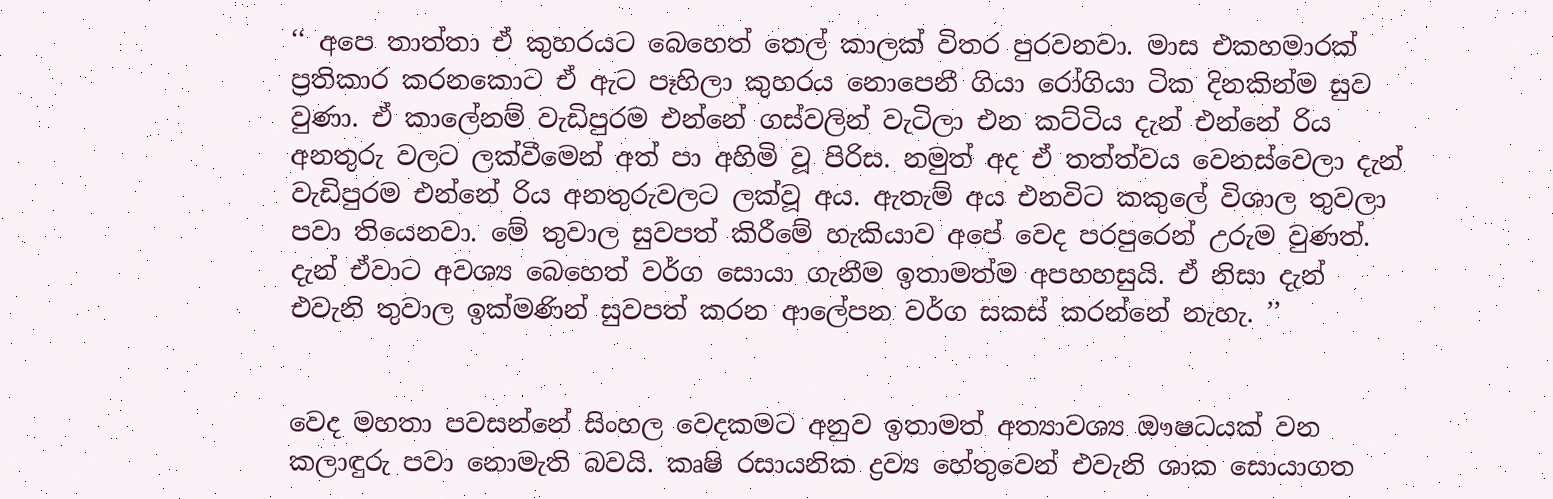‘‘ අපෙ තාත්තා ඒ කුහරයට බෙහෙත් තෙල් කාලක් විතර පුරවනවා. මාස එකහමාරක් ප්‍රතිකාර කරනකොට ඒ ඇට පෑහිලා කුහරය නොපෙනී ගියා රෝගියා ටික දිනකින්ම සුව වුණා. ඒ කාලේනම් වැඩිපුරම එන්නේ ගස්වලින් වැටිලා එන කට්ටිය දැන් එන්නේ රිය අනතුරු වලට ලක්වීමෙන් අත් පා අහිමි වූ පිරිස. නමුත් අද ඒ තත්ත්වය වෙනස්වෙලා දැන් වැඩිපුරම එන්නේ රිය අනතුරුවලට ලක්වූ අය. ඇතැම් අය එනවිට කකුලේ විශාල තුවලා පවා තියෙනවා. මේ තුවාල සුවපත් කිරීමේ හැකියාව අපේ වෙද පරපුරෙන් උරුම වුණත්. දැන් ඒවාට අවශ්‍ය බෙහෙත් වර්ග සොයා ගැනීම ඉතාමත්ම අපහහසුයි. ඒ නිසා දැන් එවැනි තුවාල ඉක්මණින් සුවපත් කරන ආලේපන වර්ග සකස් කරන්නේ නැහැ. ’’


වෙද මහතා පවසන්නේ සිංහල වෙදකමට අනුව ඉතාමත් අත්‍යාවශ්‍ය ඖෂධයක් වන කලාඳුරු පවා නොමැති බවයි. කෘෂි රසායනික ද්‍රව්‍ය හේතුවෙන් එවැනි ශාක සොයාගත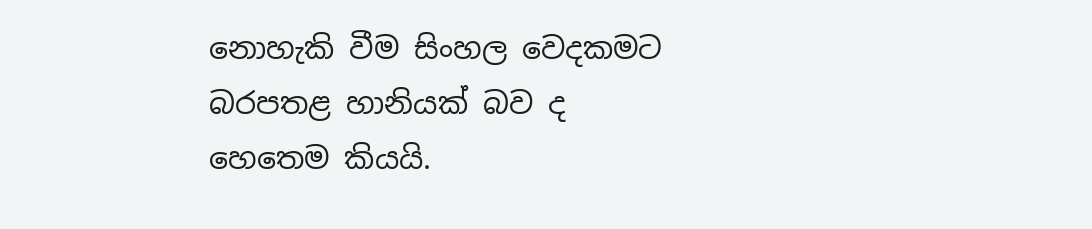නොහැකි වීම සිංහල වෙදකමට බරපතළ හානියක් බව ද හෙතෙම කියයි.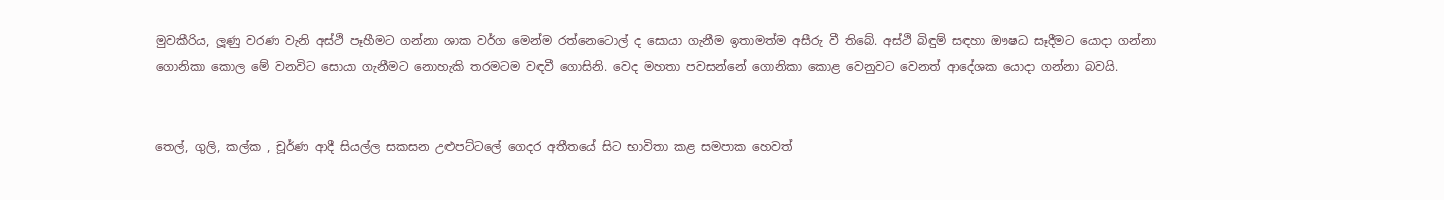මුවකීරිය, ලූණු වරණ වැනි අස්ථි පෑහීමට ගන්නා ශාක වර්ග මෙන්ම රත්නෙටොල් ද සොයා ගැනීම ඉතාමත්ම අසීරු වී තිබේ. අස්ථි බිඳුම් සඳහා ඖෂධ සෑදීමට යොදා ගන්නා ගොනිකා කොල මේ වනවිට සොයා ගැනීමට නොහැකි තරමටම වඳවී ගොසිනි. වෙද මහතා පවසන්නේ ගොනිකා කොළ වෙනුවට වෙනත් ආදේශක යොදා ගන්නා බවයි.


තෙල්, ගුලි, කල්ක , චූර්ණ ආදී සියල්ල සකසන උළුපට්ටලේ ගෙදර අතීතයේ සිට භාවිතා කළ සමපාක හෙවත්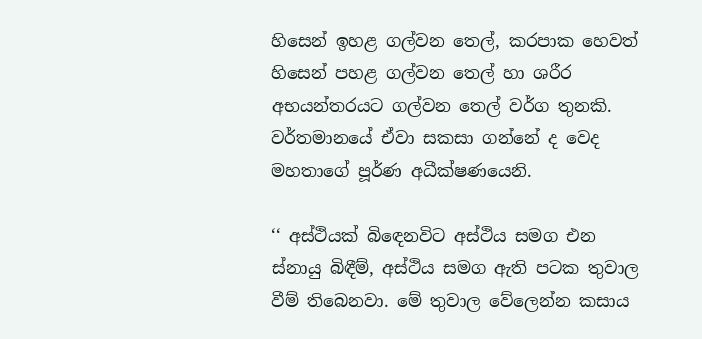හිසෙන් ඉහළ ගල්වන තෙල්, කරපාක හෙවත් හිසෙන් පහළ ගල්වන තෙල් හා ශරීර අභයන්තරයට ගල්වන තෙල් වර්ග තුනකි. වර්තමානයේ ඒවා සකසා ගන්නේ ද වෙද මහතාගේ පූර්ණ අධීක්ෂණයෙනි.

‘‘ අස්ථියක් බිඳෙනවිට අස්ථිය සමග එන ස්නායු බිඳීම්, අස්ථිය සමග ඇති පටක තුවාල වීම් තිබෙනවා. මේ තුවාල වේලෙන්න කසාය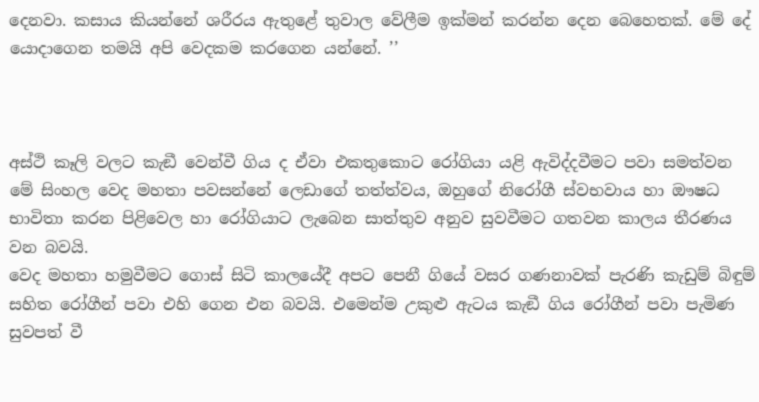දෙනවා. කසාය කියන්නේ ශරීරය ඇතුළේ තුවාල වේලීම ඉක්මන් කරන්න දෙන බෙහෙතක්. මේ දේ යොදාගෙන තමයි අපි වෙදකම කරගෙන යන්නේ. ’’



අස්ථි කෑලි වලට කැඞී වෙන්වී ගිය ද ඒවා එකතුකොට රෝගියා යළි ඇවිද්දවීමට පවා සමත්වන මේ සිංහල වෙද මහතා පවසන්නේ ලෙඩාගේ තත්ත්වය, ඔහුගේ නිරෝගී ස්වභවාය හා ඖෂධ භාවිතා කරන පිළිවෙල හා රෝගියාට ලැබෙන සාත්තුව අනුව සුවවීමට ගතවන කාලය තීරණය වන බවයි.
වෙද මහතා හමුවීමට ගොස් සිටි කාලයේදී අපට පෙනී ගියේ වසර ගණනාවක් පැරණි කැඩුම් බිඳුම් සහිත රෝගීන් පවා එහි ගෙන එන බවයි. එමෙන්ම උකුළු ඇටය කැඞී ගිය රෝගීන් පවා පැමිණ සුවපත් වී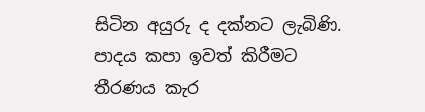සිටින අයුරු ද දක්නට ලැබිණි. පාදය කපා ඉවත් කිරීමට තීරණය කැර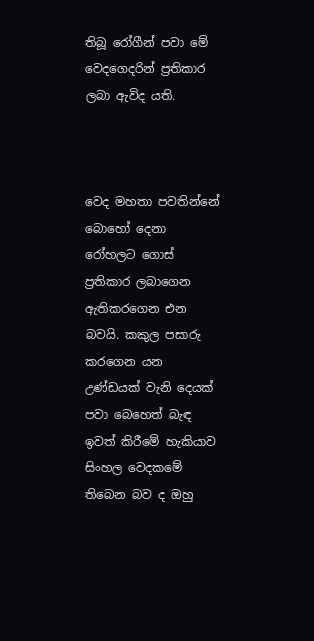තිබූ රෝගීන් පවා මේ වෙදගෙදරින් ප්‍රතිකාර ලබා ඇවිද යති.



වෙද මහතා පවතින්නේ බොහෝ දෙනා රෝහලට ගොස් ප්‍රතිකාර ලබාගෙන ඇතිකරගෙන එන බවයි. කකුල පසාරු කරගෙන යන උණ්ඩයක් වැනි දෙයක් පවා බෙහෙත් බැඳ ඉවත් කිරීමේ හැකියාව සිංහල වෙදකමේ තිබෙන බව ද ඔහු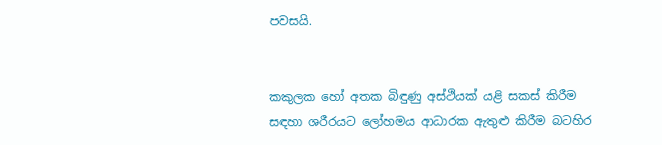පවසයි.


කකුලක හෝ අතක බිඳුණු අස්ථියක් යළි සකස් කිරීම සඳහා ශරීරයට ලෝහමය ආධාරක ඇතුළු කිරීම බටහිර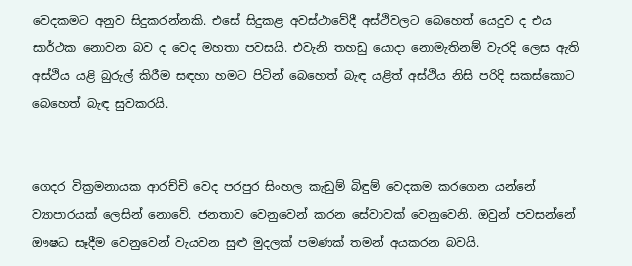වෙදකමට අනුව සිදුකරන්නකි. එසේ සිදුකළ අවස්ථාවේදී අස්ථිවලට බෙහෙත් යෙදුව ද එය සාර්ථක නොවන බව ද වෙද මහතා පවසයි. එවැනි තහඩු යොදා නොමැතිනම් වැරදි ලෙස ඇති අස්ථිය යළි බුරුල් කිරීම සඳහා හමට පිටින් බෙහෙත් බැඳ යළිත් අස්ථිය නිසි පරිදි සකස්කොට බෙහෙත් බැඳ සුවකරයි.


ගෙදර වික්‍රමනායක ආරච්චි වෙද පරපුර සිංහල කැඩුම් බිඳුම් වෙදකම කරගෙන යන්නේ ව්‍යාපාරයක් ලෙසින් නොවේ. ජනතාව වෙනුවෙන් කරන සේවාවක් වෙනුවෙනි. ඔවුන් පවසන්නේ ඖෂධ සෑදීම වෙනුවෙන් වැයවන සුළු මුදලක් පමණක් තමන් අයකරන බවයි.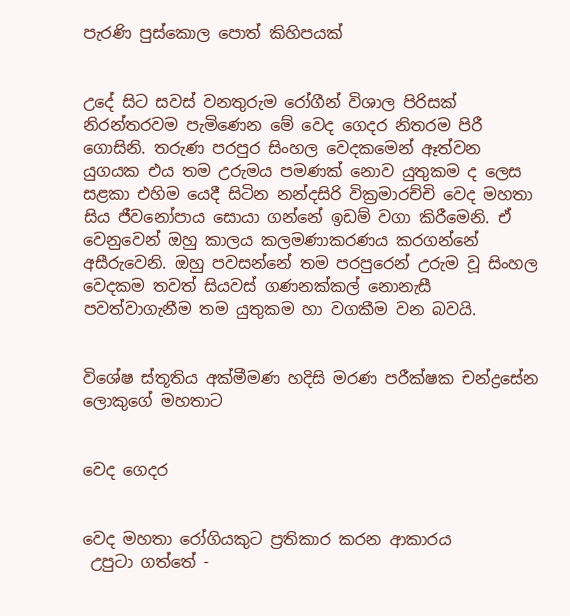පැරණි පුස්කොල පොත් කිහිපයක්


උදේ සිට සවස් වනතුරුම රෝගීන් විශාල පිරිසක් නිරන්තරවම පැමිණෙන මේ වෙද ගෙදර නිතරම පිරී ගොසිනි. තරුණ පරපුර සිංහල වෙදකමෙන් ඈත්වන යුගයක එය තම උරුමය පමණක් නොව යුතුකම ද ලෙස සළකා එහිම යෙදී සිටින නන්දසිරි වික්‍රමාරච්චි වෙද මහතා සිය ජීවනෝපාය සොයා ගන්නේ ඉඩම් වගා කිරීමෙනි. ඒ වෙනුවෙන් ඔහු කාලය කලමණාකරණය කරගන්නේ අසීරුවෙනි. ඔහු පවසන්නේ තම පරපුරෙන් උරුම වූ සිංහල වෙදකම තවත් සියවස් ගණනක්කල් නොනැසී පවත්වාගැනීම තම යුතුකම හා වගකීම වන බවයි.


විශේෂ ස්තූතිය අක්මීමණ හදිසි මරණ පරීක්ෂක චන්ද්‍රසේන ලොකුගේ මහතාට


වෙද ගෙදර


වෙද මහතා රෝගියකුට ප්‍රතිකාර කරන ආකාරය
 උපුටා ගත්තේ -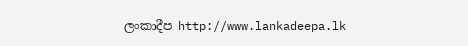ලංකාදීප http://www.lankadeepa.lk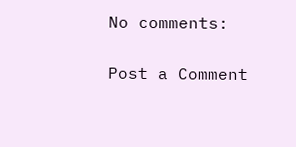No comments:

Post a Comment